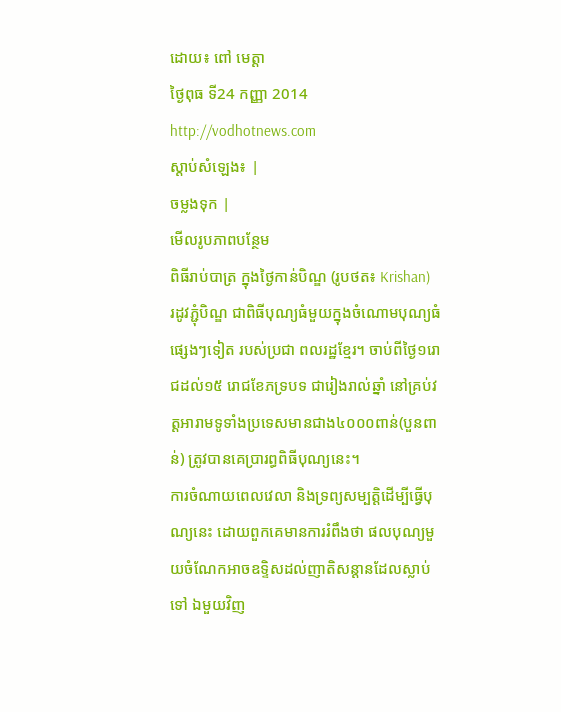ដោយ៖ ពៅ មេត្តា
ថ្ងៃពុធ ទី24 កញ្ញា 2014
http://vodhotnews.com
ស្តាប់សំឡេង៖ |
ចម្លងទុក |
មើលរូបភាពបន្ថែម
ពិធីរាប់បាត្រ ក្នុងថ្ងៃកាន់បិណ្ឌ (រូបថត៖ Krishan)
រដូវភ្ជុំបិណ្ឌ ជាពិធីបុណ្យធំមួយក្នុងចំណោមបុណ្យធំផ្សេងៗទៀត របស់ប្រជា ពលរដ្ឋខ្មែរ។ ចាប់ពីថ្ងៃ១រោជដល់១៥ រោជខែភទ្របទ ជារៀងរាល់ឆ្នាំ នៅគ្រប់វត្តអារាមទូទាំងប្រទេសមានជាង៤០០០ពាន់(បួនពាន់) ត្រូវបានគេប្រារព្ធពិធីបុណ្យនេះ។
ការចំណាយពេលវេលា និងទ្រព្យសម្បត្តិដើម្បីធ្វើបុណ្យនេះ ដោយពួកគេមានការរំពឹងថា ផលបុណ្យមួយចំណែកអាចឧទ្ទិសដល់ញាតិសន្តានដែលស្លាប់ទៅ ឯមួយវិញ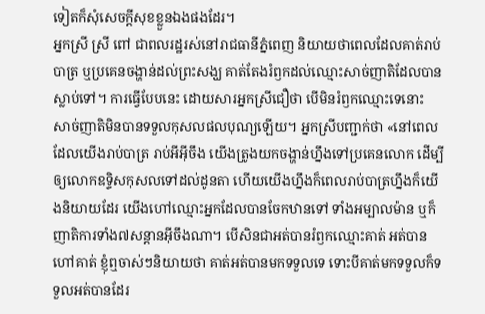ទៀតក៏សុំសេចក្តីសុខខ្លួនឯងផងដែរ។
អ្នកស្រី ស្រី ពៅ ជាពលរដ្ឋរស់នៅរាជធានីភ្នំពេញ និយាយថាពេលដែលគាត់រាប់បាត្រ ឬប្រគេនចង្ហាន់ដល់ព្រះសង្ឃ គាត់តែងរំឭកដល់ឈ្មោះសាច់ញាតិដែលបានស្លាប់ទៅ។ ការធ្វើបែបនេះ ដោយសារអ្នកស្រីជឿថា បើមិនរំឭកឈ្មោះទេនោះ សាច់ញាតិមិនបានទទួលកុសលផលបុណ្យឡើយ។ អ្នកស្រីបញ្ជាក់ថា «នៅពេលដែលយើងរាប់បាត្រ រាប់អីអ៊ីចឹង យើងត្រូងយកចង្ហាន់ហ្នឹងទៅប្រគេនលោក ដើម្បីឲ្យលោកឧទ្ទិសកុសលទៅដល់ដូនតា ហើយយើងហ្នឹងក៏ពេលរាប់បាត្រហ្នឹងក៏យើងនិយាយដែរ យើងហៅឈ្មោះអ្នកដែលបានចែកឋានទៅ ទាំងអម្បាលម៉ាន ឬក៏ញាតិការទាំង៧សន្តានអ៊ីចឹងណា។ បើសិនជាអត់បានរំឭកឈ្មោះគាត់ អត់បានហៅគាត់ ខ្ញុំឮចាស់ៗនិយាយថា គាត់អត់បានមកទទួលទេ ទោះបីគាត់មកទទួលក៏ទទួលអត់បានដែរ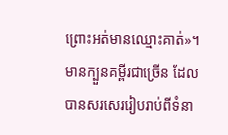ព្រោះអត់មានឈ្មោះគាត់»។
មានក្បួនគម្ពីរជាច្រើន ដែលបានសរសេររៀបរាប់ពីទំនា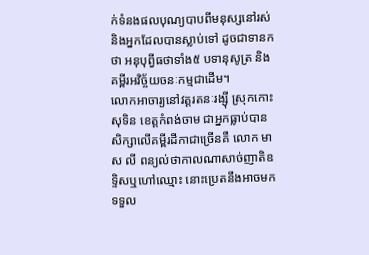ក់ទំនងផលបុណ្យបាបពីមនុស្សនៅរស់ និងអ្នកដែលបានស្លាប់ទៅ ដូចជាទានកថា អនុបុព្វីធថាទាំង៥ បទានុសូត្រ និងគម្ពីរអវិច្ច័យចនៈកម្មជាដើម។
លោកអាចារ្យនៅវត្តរតនៈរង្ស៊ី ស្រុកកោះសុទិន ខេត្តកំពង់ចាម ជាអ្នកធ្លាប់បានសិក្សាលើគម្ពីរដីកាជាច្រើនគឺ លោក មាស លី ពន្យល់ថាកាលណាសាច់ញាតិឧទ្ទិសឬហៅឈ្មោះ នោះប្រេតនឹងអាចមកទទួល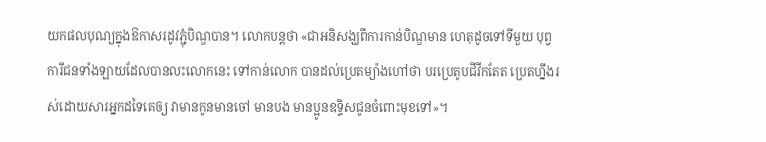យកផលបុណ្យក្នុងឱកាសរដូវភ្ជុំបិណ្ឌបាន។ លោកបន្តថា «ជាអនិសង្ឃពីការកាន់បិណ្ឌមាន ហេតុដូចទៅទីមួយ បុព្វការីជនទាំងឡាយដែលបានលះលោកនេះ ទៅកាន់លោក បានដល់ប្រេតម្យ៉ាងហៅថា បរប្រេតូបជីវីកតែត ប្រេតហ្នឹងរស់ដោយសារអ្នកដទៃគេឲ្យ វាមានកូនមានចៅ មានបង មានប្អូនឧទ្ទិសជូនចំពោះមុខទៅ»។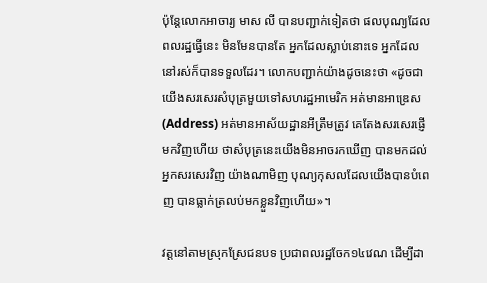ប៉ុន្តែលោកអាចារ្យ មាស លី បានបញ្ជាក់ទៀតថា ផលបុណ្យដែលពលរដ្ឋធ្វើនេះ មិនមែនបានតែ អ្នកដែលស្លាប់នោះទេ អ្នកដែលនៅរស់ក៏បានទទួលដែរ។ លោកបញ្ជាក់យ៉ាងដូចនេះថា «ដូចជាយើងសរសេរសំបុត្រមួយទៅសហរដ្ឋអាមេរិក អត់មានអាឌ្រេស(Address) អត់មានអាស័យដ្ឋានអីត្រឹមត្រូវ គេតែងសរសេរផ្ញើមកវិញហើយ ថាសំបុត្រនេះយើងមិនអាចរកឃើញ បានមកដល់អ្នកសរសេរវិញ យ៉ាងណាមិញ បុណ្យកុសលដែលយើងបានបំពេញ បានធ្លាក់ត្រលប់មកខ្លួនវិញហើយ»។

វត្តនៅតាមស្រុកស្រែជនបទ ប្រជាពលរដ្ឋចែក១៤វេណ ដើម្បីដា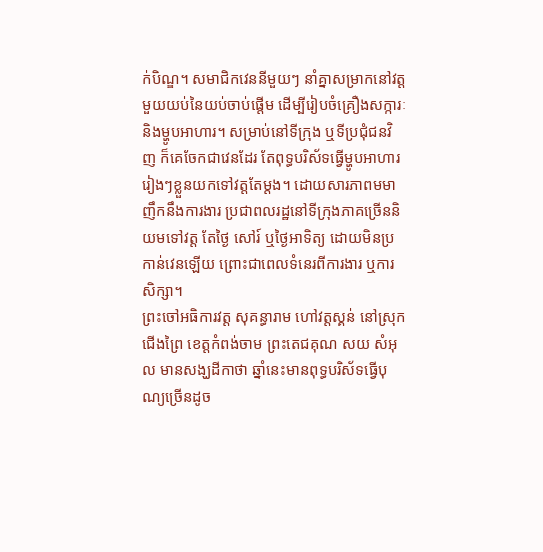ក់បិណ្ឌ។ សមាជិកវេននីមួយៗ នាំគ្នាសម្រាកនៅវត្តមួយយប់នៃយប់ចាប់ផ្តើម ដើម្បីរៀបចំគ្រឿងសក្ការៈ និងម្ហូបអាហារ។ សម្រាប់នៅទីក្រុង ឬទីប្រជុំជនវិញ ក៏គេចែកជាវេនដែរ តែពុទ្ធបរិស័ទធ្វើម្ហូបអាហាររៀងៗខ្លួនយកទៅវត្តតែម្តង។ ដោយសារភាពមមាញឹកនឹងការងារ ប្រជាពលរដ្ឋនៅទីក្រុងភាគច្រើននិយមទៅវត្ត តែថ្ងៃ សៅរ៍ ឬថ្ងៃអាទិត្យ ដោយមិនប្រកាន់វេនឡើយ ព្រោះជាពេលទំនេរពីការងារ ឬការសិក្សា។
ព្រះចៅអធិការវត្ត សុគន្ធារាម ហៅវត្តស្គន់ នៅស្រុកជើងព្រៃ ខេត្តកំពង់ចាម ព្រះតេជគុណ សយ សំអុល មានសង្ឃដីកាថា ឆ្នាំនេះមានពុទ្ធបរិស័ទធ្វើបុណ្យច្រើនដូច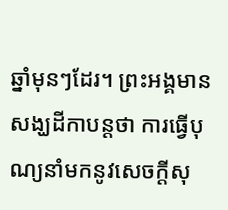ឆ្នាំមុនៗដែរ។ ព្រះអង្គមានសង្ឃដីកាបន្តថា ការធ្វើបុណ្យនាំមកនូវសេចក្តីសុ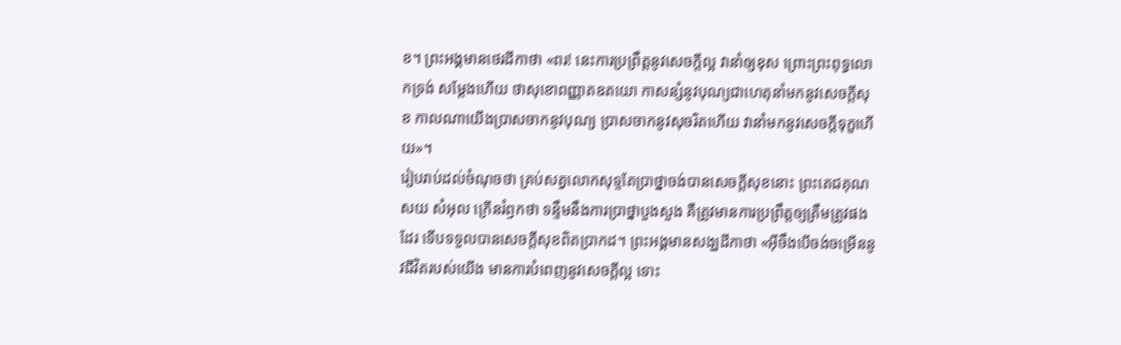ខ។ ព្រះអង្គមានថេរដីកាថា «ពរ! នេះការប្រព្រឹត្តនូវសេចក្តីល្អ វានាំឲ្យខុស ព្រោះព្រះពុទ្ធលោកទ្រង់ សម្តែងហើយ ថាសុខោពញ្ញាតឧតយោ កាសន្សំនូវបុណ្យជាហេតុនាំមកនូវសេចក្តីសុខ កាលណាយើងប្រាសចាកនូវបុណ្យ ប្រាសចាកនូវសុចរិតហើយ វានាំមកនូវសេចក្តីទុក្ខហើយ»។
រៀបរាប់ដល់ចំណុចថា គ្រប់សត្វលោកសុទ្ទតែប្រាថ្នាចង់បានសេចក្តីសុខនោះ ព្រះតេជគុណ សយ សំអុល ក្រើនរំឭកថា ទន្ទឹមនឹងការប្រាថ្នាបួងសួង គឺត្រូវមានការប្រព្រឹត្តឲ្យត្រឹមត្រូវផងដែរ ទើបទទួលបានសេចក្តីសុខពិតប្រាកដ។ ព្រះអង្គមានសង្ឃដីកាថា «អ៊ីចឹងបើចង់ចម្រើននូវជីវិតរបស់យើង មានការបំពេញនូវសេចក្តីល្អ ទោះ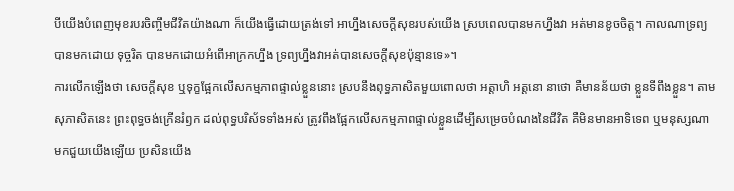បីយើងបំពេញមុខរបរចិញ្ចឹមជីវិតយ៉ាងណា ក៏យើងធ្វើដោយត្រង់ទៅ អាហ្នឹងសេចក្តីសុខរបស់យើង ស្របពេលបានមកហ្នឹងវា អត់មានខូចចិត្ត។ កាលណាទ្រព្យបានមកដោយ ទុច្ចរិត បានមកដោយអំពើអាក្រកហ្នឹង ទ្រព្យហ្នឹងវាអត់បានសេចក្តីសុខប៉ុន្មានទេ»។
ការលើកឡើងថា សេចក្តីសុខ ឬទុក្ខផ្អែកលើសកម្មភាពផ្ទាល់ខ្លួននោះ ស្របនឹងពុទ្ធភាសិតមួយពោលថា អត្តាហិ អត្តនោ នាថោ គឺមានន័យថា ខ្លួនទីពឹងខ្លួន។ តាមសុភាសិតនេះ ព្រះពុទ្ធចង់ក្រើនរំឭក ដល់ពុទ្ធបរិស័ទទាំងអស់ ត្រូវពឹងផ្អែកលើសកម្មភាពផ្ទាល់ខ្លួនដើម្បីសម្រេចបំណងនៃជីវិត គឺមិនមានអាទិទេព ឬមនុស្សណាមកជួយយើងឡើយ ប្រសិនយើង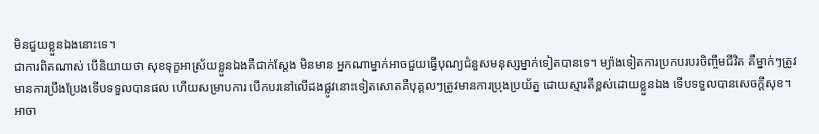មិនជួយខ្លួនឯងនោះទេ។
ជាការពិតណាស់ បើនិយាយថា សុខទុក្ខអាស្រ័យខ្លួនឯងគឺជាក់ស្តែង មិនមាន អ្នកណាម្នាក់អាចជួយធ្វើបុណ្យជំនួសមនុស្សម្នាក់ទៀតបានទេ។ ម្យ៉ាងទៀតការប្រកបរបរចិញ្ចឹមជីវិត គឺម្នាក់ៗត្រូវមានការប្រឹងប្រែងទើបទទួលបានផល ហើយសម្រាបការ បើកបរនៅលើដងផ្លូវនោះទៀតសោតគឺបុគ្គលៗត្រូវមានការប្រុងប្រយ័ត្ន ដោយស្មារតីខ្ពស់ដោយខ្លួនឯង ទើបទទួលបានសេចក្តីសុខ។
អាចា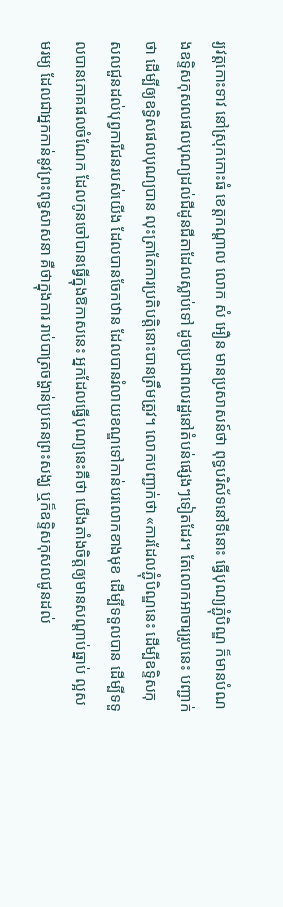រ្យវត្តកោះទាវ នៅស្រុកកោះធំ ខេត្តកណ្តាល លោក សំ អឿន មានប្រសាសន៍ថា ពុទ្ធបរិស័ទនៅទីនោះ ធ្វើបុណ្យភ្ជុំបិណ្ឌ ក៏មានបំណងឧទ្ទិសកុសលផលបុណ្យដល់ជីដូនជីតាដែលស្លាប់ទៅ ដូចប្រជាពលរដ្ឋនៅតំបន់ផ្សេងៗទៀតដែរ។ តែលោកអាចារ្យរូបនេះ បញ្ជាក់ថា ដើម្បីឲ្យឧទ្ធិសផលបុណ្យបាន លុះត្រាតែការប្រតិបត្តិនោះបានត្រឹមត្រូវ។ លោកបញ្ជាក់ថា «ការដែលភ្ជុំបិណ្ឌនេះ ដើម្បីឧទ្ទិសកុសលជួនដល់បុព្វការីជនរបស់យើង ដែលបានចែកឋាន ដែលបានរំលាយខណ្ឌទៅកាន់បរលោកខាងមុខ ដើម្បីទទួលបាន ដើម្បីទទួលបានភោគផលចំណែក ដែលកូនចៅបានធ្វើក្នុងឱកាសនេះ អ្នកដែលធ្វើបុណ្យនេះគឺថា យើងតាំងចិត្តឲ្យមានសណ្តាប់ធ្នាប់ ល្អសមរម្យ ដែលជាអ្នកកាន់នូវព្រះពុទ្ធសាសនា គឺថាក្នុងការ រាប់បាត្រចង្ហាន់ប្រគេនព្រះសង្ឃ ឬក៏ឧទ្ទិសកុសលជូនដល់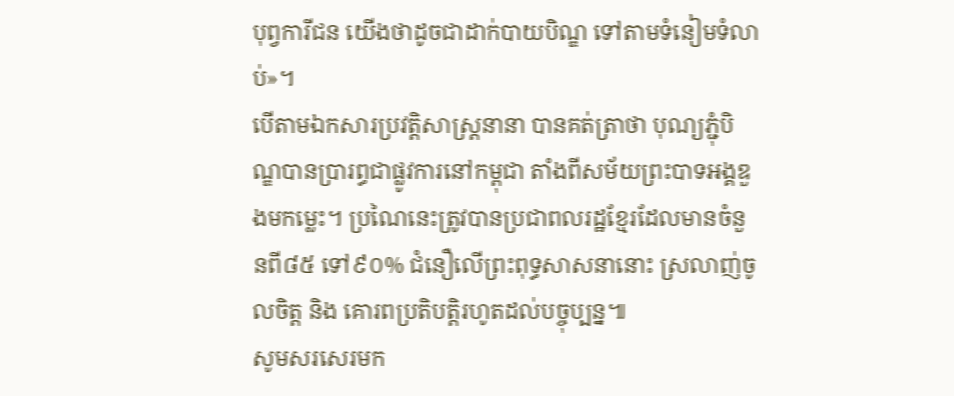បុព្វការីជន យើងថាដូចជាដាក់បាយបិណ្ឌ ទៅតាមទំនៀមទំលាប់»។
បើតាមឯកសារប្រវត្តិសាស្ត្រនានា បានគត់ត្រាថា បុណ្យភ្ជុំបិណ្ឌបានប្រារព្ធជាផ្លូវការនៅកម្ពុជា តាំងពីសម័យព្រះបាទអង្គឌួងមកម្លេះ។ ប្រណៃនេះត្រូវបានប្រជាពលរដ្ឋខ្មែរដែលមានចំនួនពី៨៥ ទៅ៩០% ជំនឿលើព្រះពុទ្ធសាសនានោះ ស្រលាញ់ចូលចិត្ត និង គោរពប្រតិបត្តិរហូតដល់បច្ចុប្បន្ន៕
សូមសរសេរមក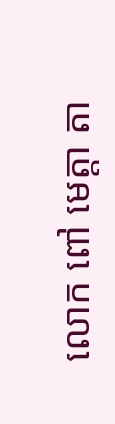លោក ពៅ មេត្តា តា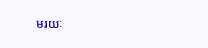មរយៈ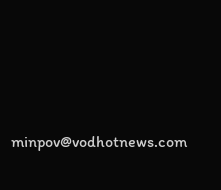minpov@vodhotnews.com